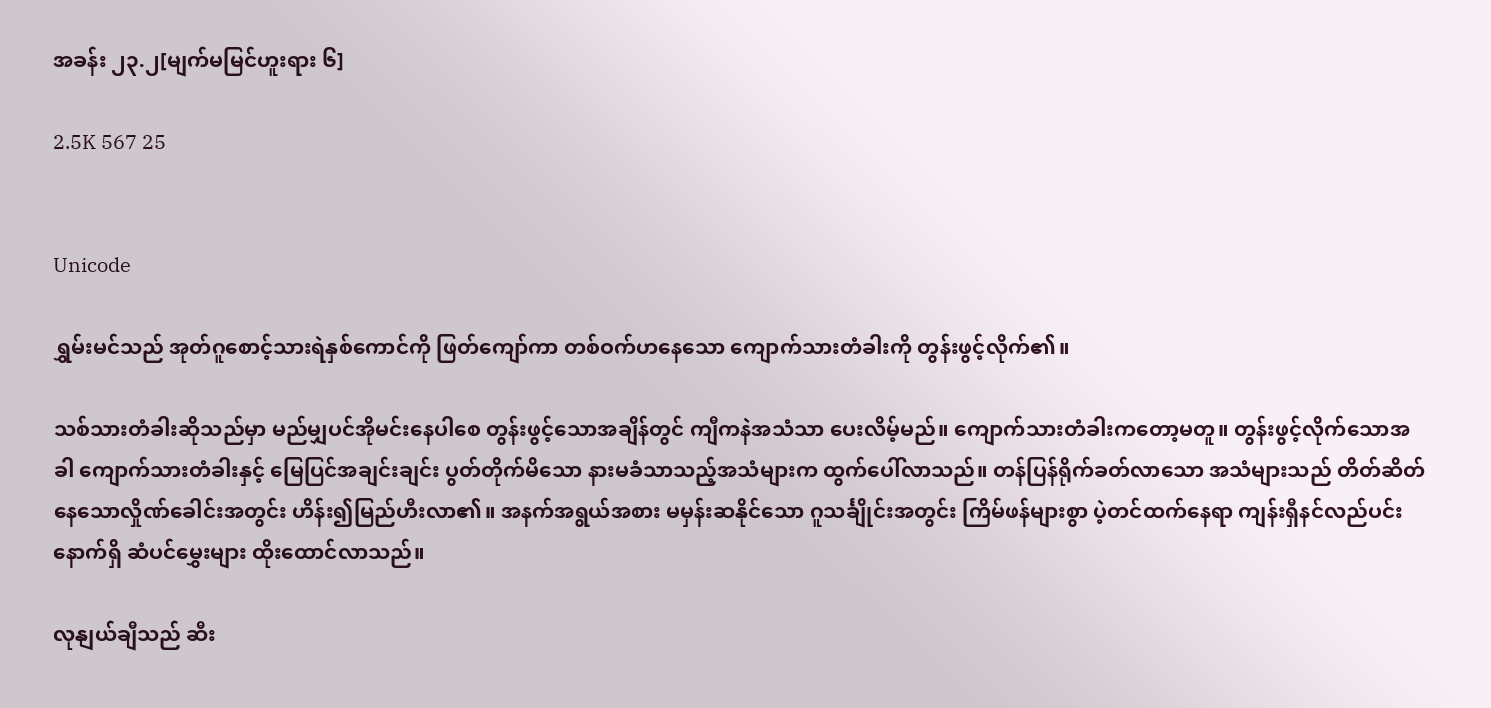အခန်း ၂၃.၂[မျက်မမြင်ဟူးရား ၆]

2.5K 567 25


Unicode

ရွှမ်းမင်သည် အုတ်ဂူစောင့်သားရဲနှစ်ကောင်ကို ဖြတ်ကျော်ကာ တစ်ဝက်ဟနေသော ကျောက်သားတံခါးကို တွန်းဖွင့်လိုက်၏။

သစ်သားတံခါးဆိုသည်မှာ မည်မျှပင်အိုမင်းနေပါစေ တွန်းဖွင့်သောအချိန်တွင် ကျီကနဲအသံသာ ပေးလိမ့်မည်။ ကျောက်သားတံခါးကတော့မတူ။ တွန်းဖွင့်လိုက်သောအခါ ကျောက်သားတံခါးနှင့် မြေပြင်အချင်းချင်း ပွတ်တိုက်မိသော နားမခံသာသည့်အသံများက ထွက်ပေါ်လာသည်။ တန်ပြန်ရိုက်ခတ်လာသော အသံများသည် တိတ်ဆိတ်နေသောလှိုဏ်ခေါင်းအတွင်း ဟိန်း၍မြည်ဟီးလာ၏။ အနက်အရွယ်အစား မမှန်းဆနိုင်သော ဂူသင်္ချိုင်းအတွင်း ကြိမ်ဖန်များစွာ ပဲ့တင်ထက်နေရာ ကျန်းရှီနင်လည်ပင်းနောက်ရှိ ဆံပင်မွှေးများ ထိုးထောင်လာသည်။

လုနျယ်ချီသည် ဆီး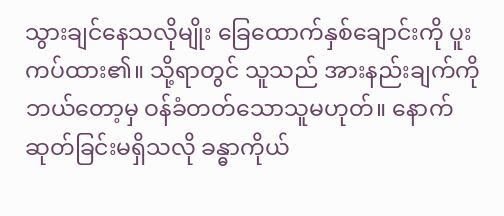သွားချင်နေသလိုမျိုး ခြေထောက်နှစ်ချောင်းကို ပူးကပ်ထား၏။ သို့ရာတွင် သူသည် အားနည်းချက်ကို ဘယ်တော့မှ ဝန်ခံတတ်သောသူမဟုတ်။ နောက်ဆုတ်ခြင်းမရှိသလို ခန္ဓာကိုယ်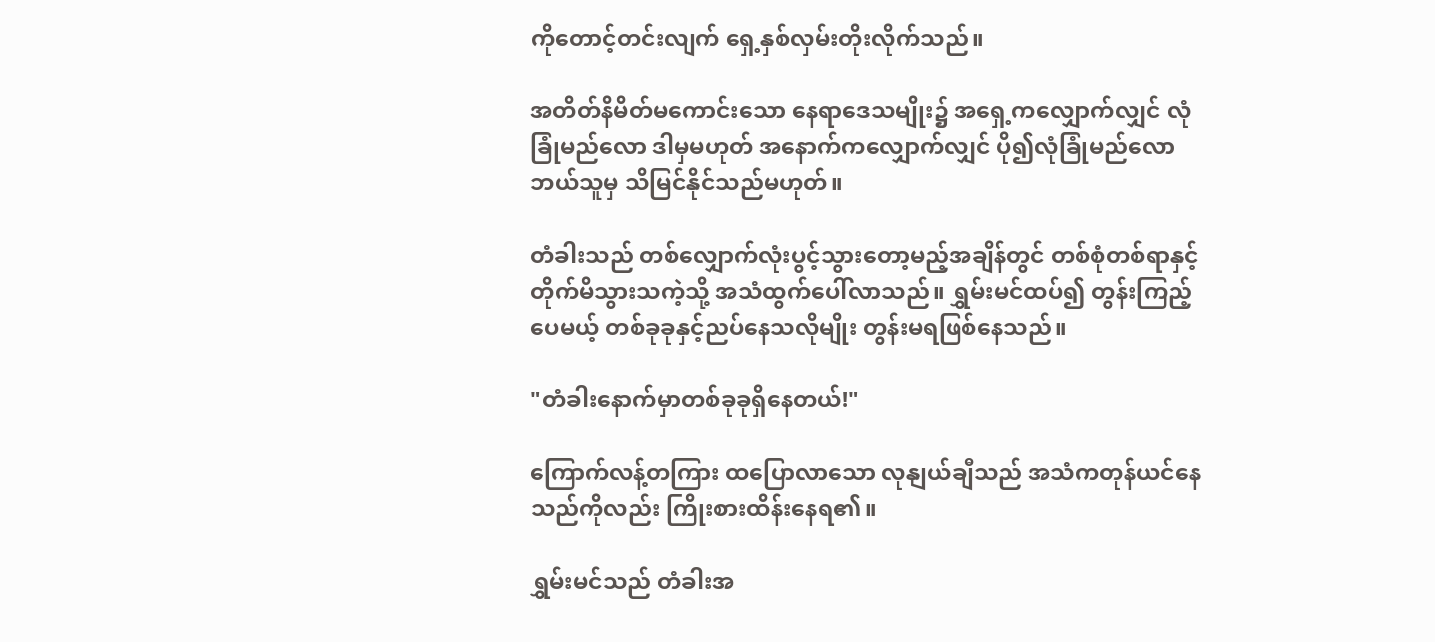ကိုတောင့်တင်းလျက် ရှေ့နှစ်လှမ်းတိုးလိုက်သည်။

အတိတ်နိမိတ်မကောင်းသော နေရာဒေသမျိုး၌ အရှေ့ကလျှောက်လျှင် လုံခြုံမည်လော ဒါမှမဟုတ် အနောက်ကလျှောက်လျှင် ပို၍လုံခြုံမည်လော ဘယ်သူမှ သိမြင်နိုင်သည်မဟုတ်။

တံခါးသည် တစ်လျှောက်လုံးပွင့်သွားတော့မည့်အချိန်တွင် တစ်စုံတစ်ရာနှင့် တိုက်မိသွားသကဲ့သို့ အသံထွက်ပေါ်လာသည်။ ရွှမ်းမင်ထပ်၍ တွန်းကြည့်ပေမယ့် တစ်ခုခုနှင့်ညပ်နေသလိုမျိုး တွန်းမရဖြစ်နေသည်။

"တံခါးနောက်မှာတစ်ခုခုရှိနေတယ်!"

ကြောက်လန့်တကြား ထပြောလာသော လုနျယ်ချီသည် အသံကတုန်ယင်နေသည်ကိုလည်း ကြိုးစားထိန်းနေရ၏။

ရွှမ်းမင်သည် တံခါးအ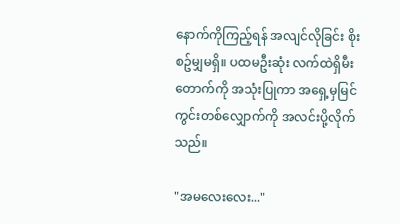နောက်ကိုကြည့်ရန် အလျင်လိုခြင်း စိုးစဥ်မျှမရှိ။ ပထမဦးဆုံး လက်ထဲရှိမီးတောက်ကို အသုံးပြုကာ အရှေ့မှမြင်ကွင်းတစ်လျှောက်ကို အလင်းပို့လိုက်သည်။

"အမလေးလေး..."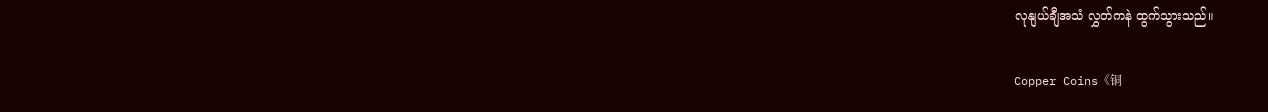လုနျယ်ချီအသံ လွှတ်ကနဲ ထွက်သွားသည်။

Copper Coins《铜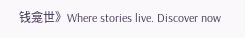钱龛世》Where stories live. Discover now